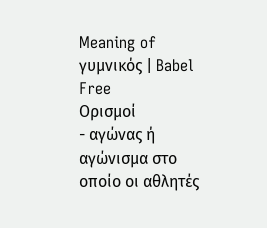Meaning of γυμνικός | Babel Free
Ορισμοί
- αγώνας ή αγώνισμα στο οποίο οι αθλητές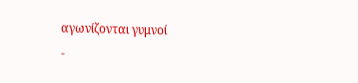αγωνίζονται γυμνοί
-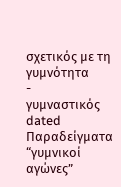σχετικός με τη γυμνότητα
-
γυμναστικός dated
Παραδείγματα
“γυμνικοί αγώνες”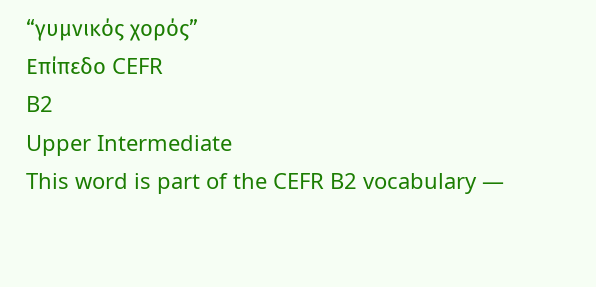“γυμνικός χορός”
Επίπεδο CEFR
B2
Upper Intermediate
This word is part of the CEFR B2 vocabulary —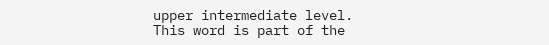upper intermediate level.
This word is part of the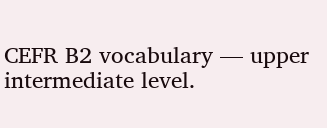CEFR B2 vocabulary — upper intermediate level.